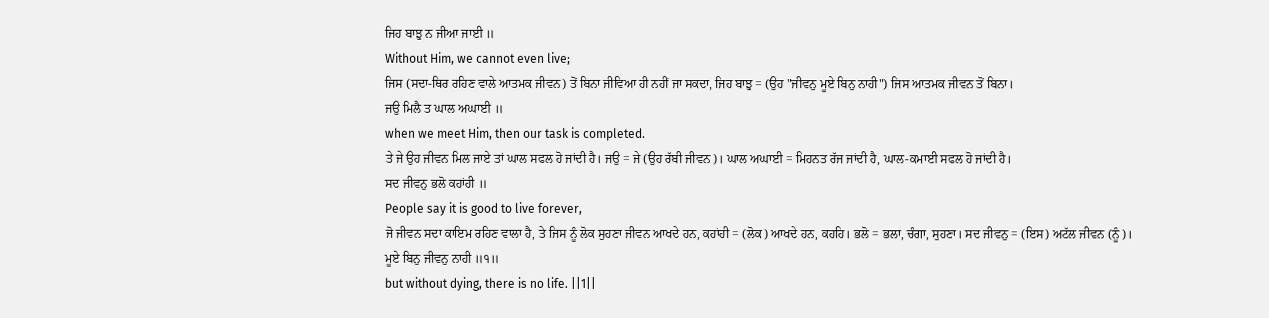ਜਿਹ ਬਾਝੁ ਨ ਜੀਆ ਜਾਈ ॥
Without Him, we cannot even live;
ਜਿਸ (ਸਦਾ-ਥਿਰ ਰਹਿਣ ਵਾਲੇ ਆਤਮਕ ਜੀਵਨ) ਤੋਂ ਬਿਨਾ ਜੀਵਿਆ ਹੀ ਨਹੀਂ ਜਾ ਸਕਦਾ, ਜਿਹ ਬਾਝੁ = (ਉਹ "ਜੀਵਨੁ ਮੂਏ ਬਿਨੁ ਨਾਹੀ") ਜਿਸ ਆਤਮਕ ਜੀਵਨ ਤੋਂ ਬਿਨਾ।
ਜਉ ਮਿਲੈ ਤ ਘਾਲ ਅਘਾਈ ॥
when we meet Him, then our task is completed.
ਤੇ ਜੇ ਉਹ ਜੀਵਨ ਮਿਲ ਜਾਏ ਤਾਂ ਘਾਲ ਸਫਲ ਹੋ ਜਾਂਦੀ ਹੈ। ਜਉ = ਜੇ (ਉਹ ਰੱਬੀ ਜੀਵਨ)। ਘਾਲ ਅਘਾਈ = ਮਿਹਨਤ ਰੱਜ ਜਾਂਦੀ ਹੈ, ਘਾਲ-ਕਮਾਈ ਸਫਲ ਹੋ ਜਾਂਦੀ ਹੈ।
ਸਦ ਜੀਵਨੁ ਭਲੋ ਕਹਾਂਹੀ ॥
People say it is good to live forever,
ਜੋ ਜੀਵਨ ਸਦਾ ਕਾਇਮ ਰਹਿਣ ਵਾਲਾ ਹੈ, ਤੇ ਜਿਸ ਨੂੰ ਲੋਕ ਸੁਹਣਾ ਜੀਵਨ ਆਖਦੇ ਹਨ, ਕਹਾਂਹੀ = (ਲੋਕ) ਆਖਦੇ ਹਨ, ਕਹਹਿ। ਭਲੋ = ਭਲਾ, ਚੰਗਾ, ਸੁਹਣਾ। ਸਦ ਜੀਵਨੁ = (ਇਸ) ਅਟੱਲ ਜੀਵਨ (ਨੂੰ)।
ਮੂਏ ਬਿਨੁ ਜੀਵਨੁ ਨਾਹੀ ॥੧॥
but without dying, there is no life. ||1||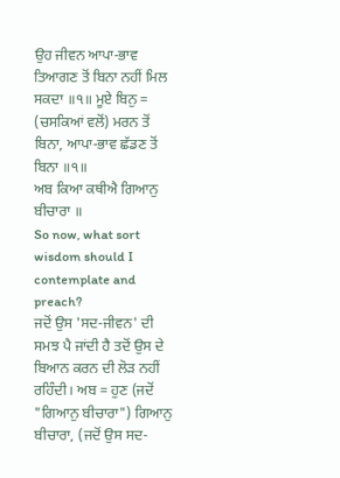ਉਹ ਜੀਵਨ ਆਪਾ-ਭਾਵ ਤਿਆਗਣ ਤੋਂ ਬਿਨਾ ਨਹੀਂ ਮਿਲ ਸਕਦਾ ॥੧॥ ਮੂਏ ਬਿਨੁ = (ਚਸਕਿਆਂ ਵਲੋਂ) ਮਰਨ ਤੋਂ ਬਿਨਾ, ਆਪਾ-ਭਾਵ ਛੱਡਣ ਤੋਂ ਬਿਨਾ ॥੧॥
ਅਬ ਕਿਆ ਕਥੀਐ ਗਿਆਨੁ ਬੀਚਾਰਾ ॥
So now, what sort wisdom should I contemplate and preach?
ਜਦੋਂ ਉਸ 'ਸਦ-ਜੀਵਨ' ਦੀ ਸਮਝ ਪੈ ਜਾਂਦੀ ਹੈ ਤਦੋਂ ਉਸ ਦੇ ਬਿਆਨ ਕਰਨ ਦੀ ਲੋੜ ਨਹੀਂ ਰਹਿੰਦੀ। ਅਬ = ਹੁਣ (ਜਦੋਂ "ਗਿਆਨੁ ਬੀਚਾਰਾ") ਗਿਆਨੁ ਬੀਚਾਰਾ, (ਜਦੋਂ ਉਸ ਸਦ-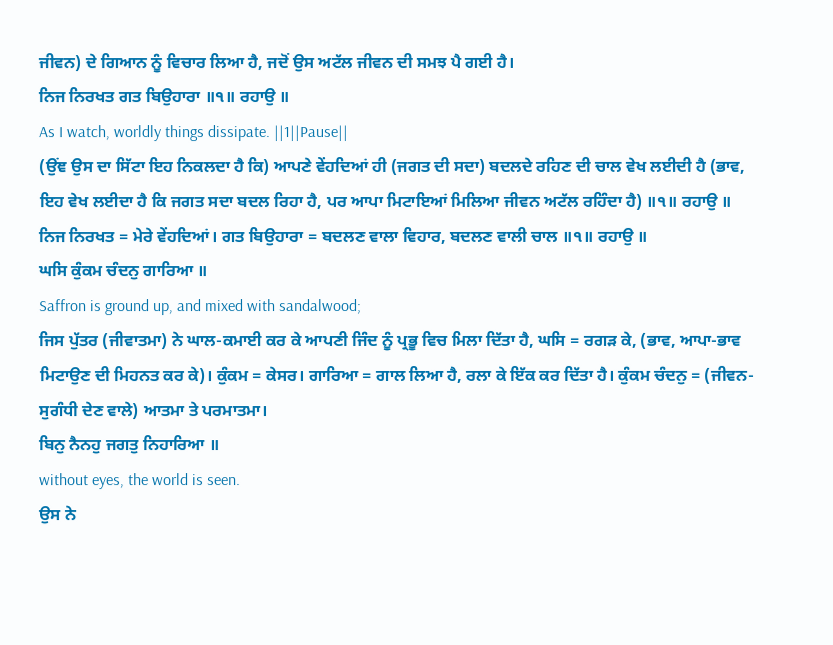ਜੀਵਨ) ਦੇ ਗਿਆਨ ਨੂੰ ਵਿਚਾਰ ਲਿਆ ਹੈ, ਜਦੋਂ ਉਸ ਅਟੱਲ ਜੀਵਨ ਦੀ ਸਮਝ ਪੈ ਗਈ ਹੈ।
ਨਿਜ ਨਿਰਖਤ ਗਤ ਬਿਉਹਾਰਾ ॥੧॥ ਰਹਾਉ ॥
As I watch, worldly things dissipate. ||1||Pause||
(ਉਂਞ ਉਸ ਦਾ ਸਿੱਟਾ ਇਹ ਨਿਕਲਦਾ ਹੈ ਕਿ) ਆਪਣੇ ਵੇਂਹਦਿਆਂ ਹੀ (ਜਗਤ ਦੀ ਸਦਾ) ਬਦਲਦੇ ਰਹਿਣ ਦੀ ਚਾਲ ਵੇਖ ਲਈਦੀ ਹੈ (ਭਾਵ, ਇਹ ਵੇਖ ਲਈਦਾ ਹੈ ਕਿ ਜਗਤ ਸਦਾ ਬਦਲ ਰਿਹਾ ਹੈ, ਪਰ ਆਪਾ ਮਿਟਾਇਆਂ ਮਿਲਿਆ ਜੀਵਨ ਅਟੱਲ ਰਹਿੰਦਾ ਹੈ) ॥੧॥ ਰਹਾਉ ॥ ਨਿਜ ਨਿਰਖਤ = ਮੇਰੇ ਵੇਂਹਦਿਆਂ। ਗਤ ਬਿਉਹਾਰਾ = ਬਦਲਣ ਵਾਲਾ ਵਿਹਾਰ, ਬਦਲਣ ਵਾਲੀ ਚਾਲ ॥੧॥ ਰਹਾਉ ॥
ਘਸਿ ਕੁੰਕਮ ਚੰਦਨੁ ਗਾਰਿਆ ॥
Saffron is ground up, and mixed with sandalwood;
ਜਿਸ ਪੁੱਤਰ (ਜੀਵਾਤਮਾ) ਨੇ ਘਾਲ-ਕਮਾਈ ਕਰ ਕੇ ਆਪਣੀ ਜਿੰਦ ਨੂੰ ਪ੍ਰਭੂ ਵਿਚ ਮਿਲਾ ਦਿੱਤਾ ਹੈ, ਘਸਿ = ਰਗੜ ਕੇ, (ਭਾਵ, ਆਪਾ-ਭਾਵ ਮਿਟਾਉਣ ਦੀ ਮਿਹਨਤ ਕਰ ਕੇ)। ਕੁੰਕਮ = ਕੇਸਰ। ਗਾਰਿਆ = ਗਾਲ ਲਿਆ ਹੈ, ਰਲਾ ਕੇ ਇੱਕ ਕਰ ਦਿੱਤਾ ਹੈ। ਕੁੰਕਮ ਚੰਦਨੁ = (ਜੀਵਨ-ਸੁਗੰਧੀ ਦੇਣ ਵਾਲੇ) ਆਤਮਾ ਤੇ ਪਰਮਾਤਮਾ।
ਬਿਨੁ ਨੈਨਹੁ ਜਗਤੁ ਨਿਹਾਰਿਆ ॥
without eyes, the world is seen.
ਉਸ ਨੇ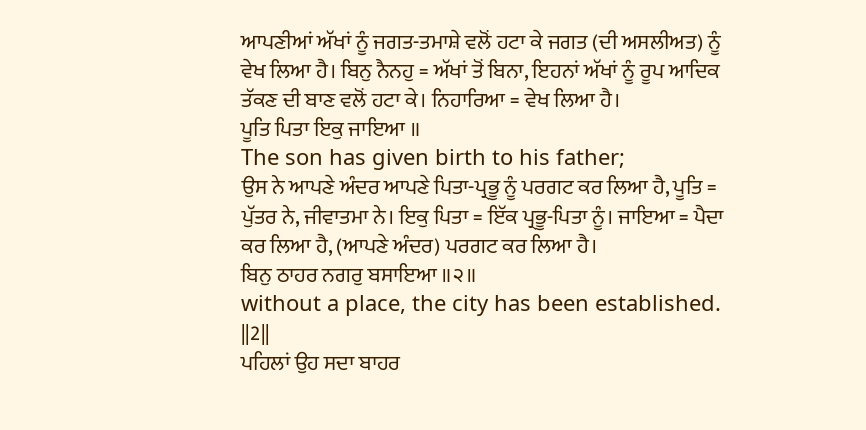ਆਪਣੀਆਂ ਅੱਖਾਂ ਨੂੰ ਜਗਤ-ਤਮਾਸ਼ੇ ਵਲੋਂ ਹਟਾ ਕੇ ਜਗਤ (ਦੀ ਅਸਲੀਅਤ) ਨੂੰ ਵੇਖ ਲਿਆ ਹੈ। ਬਿਨੁ ਨੈਨਹੁ = ਅੱਖਾਂ ਤੋਂ ਬਿਨਾ, ਇਹਨਾਂ ਅੱਖਾਂ ਨੂੰ ਰੂਪ ਆਦਿਕ ਤੱਕਣ ਦੀ ਬਾਣ ਵਲੋਂ ਹਟਾ ਕੇ। ਨਿਹਾਰਿਆ = ਵੇਖ ਲਿਆ ਹੈ।
ਪੂਤਿ ਪਿਤਾ ਇਕੁ ਜਾਇਆ ॥
The son has given birth to his father;
ਉਸ ਨੇ ਆਪਣੇ ਅੰਦਰ ਆਪਣੇ ਪਿਤਾ-ਪ੍ਰਭੂ ਨੂੰ ਪਰਗਟ ਕਰ ਲਿਆ ਹੈ, ਪੂਤਿ = ਪੁੱਤਰ ਨੇ, ਜੀਵਾਤਮਾ ਨੇ। ਇਕੁ ਪਿਤਾ = ਇੱਕ ਪ੍ਰਭੂ-ਪਿਤਾ ਨੂੰ। ਜਾਇਆ = ਪੈਦਾ ਕਰ ਲਿਆ ਹੈ, (ਆਪਣੇ ਅੰਦਰ) ਪਰਗਟ ਕਰ ਲਿਆ ਹੈ।
ਬਿਨੁ ਠਾਹਰ ਨਗਰੁ ਬਸਾਇਆ ॥੨॥
without a place, the city has been established. ||2||
ਪਹਿਲਾਂ ਉਹ ਸਦਾ ਬਾਹਰ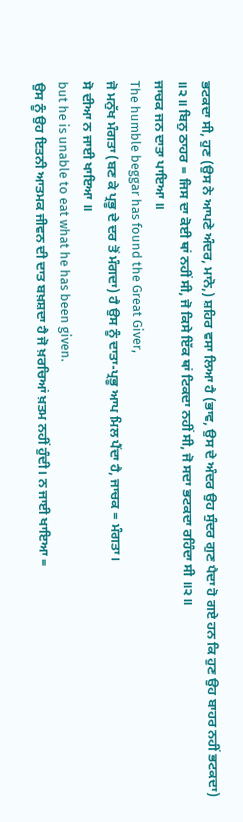ਭਟਕਦਾ ਸੀ, ਹੁਣ (ਉਸ ਨੇ ਆਪਣੇ ਅੰਦਰ, ਮਾਨੋ,) ਸ਼ਹਿਰ ਵਸਾ ਲਿਆ ਹੈ (ਭਾਵ, ਉਸ ਦੇ ਅੰਦਰ ਉਹ ਸੁੰਦਰ ਗੁਣ ਪੈਦਾ ਹੋ ਗਏ ਹਨ ਕਿ ਹੁਣ ਉਹ ਬਾਹਰ ਨਹੀਂ ਭਟਕਦਾ) ॥੨॥ ਬਿਨੁ ਠਾਹਰ = ਜਿਸ ਦਾ ਕੋਈ ਥਾਂ ਨਹੀਂ ਸੀ, ਜੋ ਕਿਸੇ ਇੱਕ ਥਾਂ ਟਿਕਦਾ ਨਹੀਂ ਸੀ, ਜੋ ਸਦਾ ਭਟਕਦਾ ਰਹਿੰਦਾ ਸੀ ॥੨॥
ਜਾਚਕ ਜਨ ਦਾਤਾ ਪਾਇਆ ॥
The humble beggar has found the Great Giver,
ਜੋ ਮਨੁੱਖ ਮੰਗਤਾ (ਬਣ ਕੇ ਪ੍ਰਭੂ ਦੇ ਦਰ ਤੋਂ ਮੰਗਦਾ) ਹੈ ਉਸ ਨੂੰ ਦਾਤਾ-ਪ੍ਰਭੂ ਆਪ ਮਿਲ ਪੈਂਦਾ ਹੈ, ਜਾਚਕ = ਮੰਗਤਾ।
ਸੋ ਦੀਆ ਨ ਜਾਈ ਖਾਇਆ ॥
but he is unable to eat what he has been given.
ਉਸ ਨੂੰ ਉਹ ਇਤਨੀ ਆਤਮਕ ਜੀਵਨ ਦੀ ਦਾਤ ਬਖ਼ਸ਼ਦਾ ਹੈ ਜੋ ਖ਼ਰਚਿਆਂ ਖ਼ਤਮ ਨਹੀਂ ਹੁੰਦੀ। ਨ ਜਾਈ ਖਾਇਆ =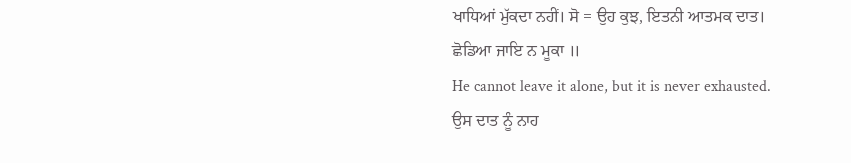ਖਾਧਿਆਂ ਮੁੱਕਦਾ ਨਹੀਂ। ਸੋ = ਉਹ ਕੁਝ, ਇਤਨੀ ਆਤਮਕ ਦਾਤ।
ਛੋਡਿਆ ਜਾਇ ਨ ਮੂਕਾ ॥
He cannot leave it alone, but it is never exhausted.
ਉਸ ਦਾਤ ਨੂੰ ਨਾਹ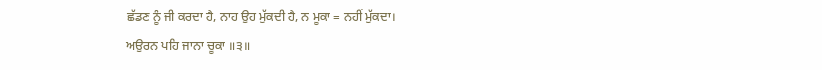ਛੱਡਣ ਨੂੰ ਜੀ ਕਰਦਾ ਹੈ, ਨਾਹ ਉਹ ਮੁੱਕਦੀ ਹੈ, ਨ ਮੂਕਾ = ਨਹੀਂ ਮੁੱਕਦਾ।
ਅਉਰਨ ਪਹਿ ਜਾਨਾ ਚੂਕਾ ॥੩॥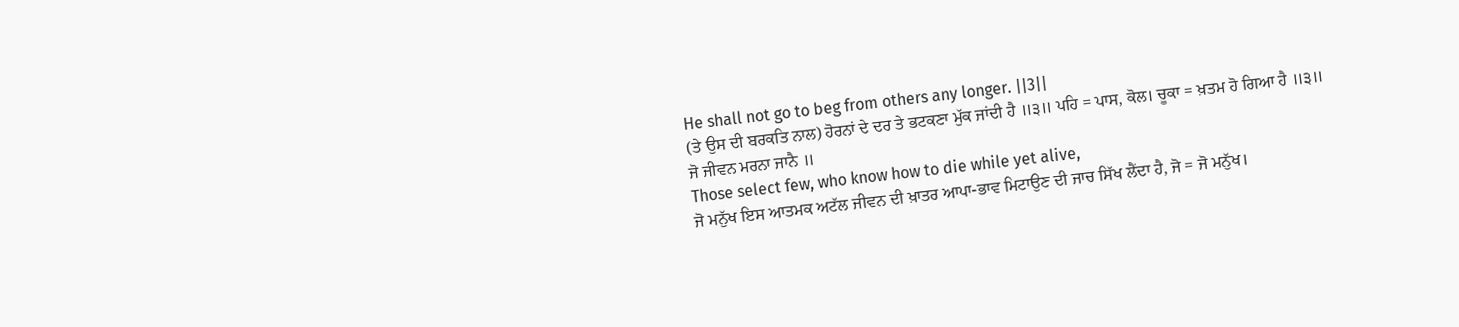He shall not go to beg from others any longer. ||3||
(ਤੇ ਉਸ ਦੀ ਬਰਕਤਿ ਨਾਲ) ਹੋਰਨਾਂ ਦੇ ਦਰ ਤੇ ਭਟਕਣਾ ਮੁੱਕ ਜਾਂਦੀ ਹੈ ॥੩॥ ਪਹਿ = ਪਾਸ, ਕੋਲ। ਚੂਕਾ = ਖ਼ਤਮ ਹੋ ਗਿਆ ਹੈ ॥੩॥
ਜੋ ਜੀਵਨ ਮਰਨਾ ਜਾਨੈ ॥
Those select few, who know how to die while yet alive,
ਜੋ ਮਨੁੱਖ ਇਸ ਆਤਮਕ ਅਟੱਲ ਜੀਵਨ ਦੀ ਖ਼ਾਤਰ ਆਪਾ-ਭਾਵ ਮਿਟਾਉਣ ਦੀ ਜਾਚ ਸਿੱਖ ਲੈਂਦਾ ਹੈ, ਜੋ = ਜੋ ਮਨੁੱਖ।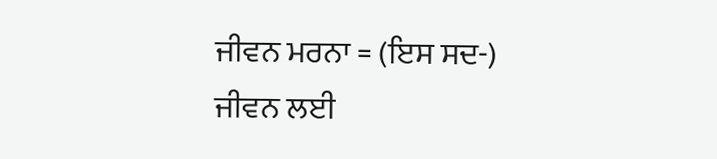ਜੀਵਨ ਮਰਨਾ = (ਇਸ ਸਦ-) ਜੀਵਨ ਲਈ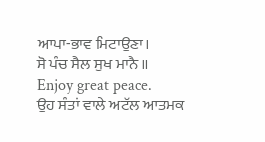ਆਪਾ-ਭਾਵ ਮਿਟਾਉਣਾ।
ਸੋ ਪੰਚ ਸੈਲ ਸੁਖ ਮਾਨੈ ॥
Enjoy great peace.
ਉਹ ਸੰਤਾਂ ਵਾਲੇ ਅਟੱਲ ਆਤਮਕ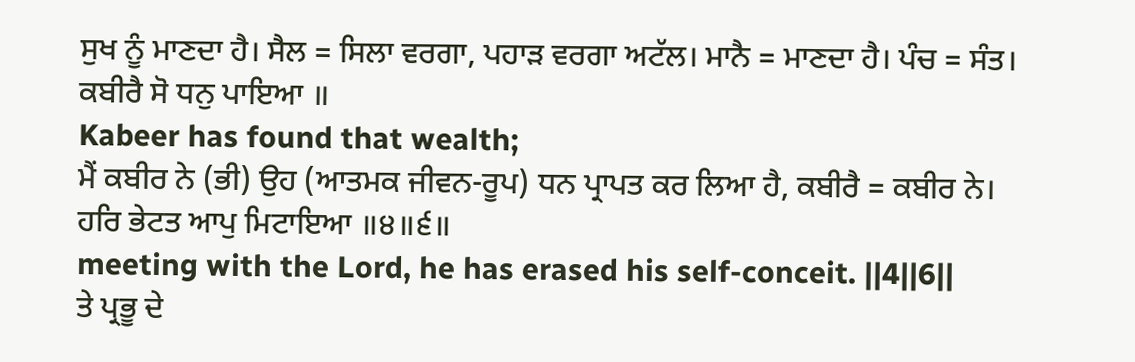ਸੁਖ ਨੂੰ ਮਾਣਦਾ ਹੈ। ਸੈਲ = ਸਿਲਾ ਵਰਗਾ, ਪਹਾੜ ਵਰਗਾ ਅਟੱਲ। ਮਾਨੈ = ਮਾਣਦਾ ਹੈ। ਪੰਚ = ਸੰਤ।
ਕਬੀਰੈ ਸੋ ਧਨੁ ਪਾਇਆ ॥
Kabeer has found that wealth;
ਮੈਂ ਕਬੀਰ ਨੇ (ਭੀ) ਉਹ (ਆਤਮਕ ਜੀਵਨ-ਰੂਪ) ਧਨ ਪ੍ਰਾਪਤ ਕਰ ਲਿਆ ਹੈ, ਕਬੀਰੈ = ਕਬੀਰ ਨੇ।
ਹਰਿ ਭੇਟਤ ਆਪੁ ਮਿਟਾਇਆ ॥੪॥੬॥
meeting with the Lord, he has erased his self-conceit. ||4||6||
ਤੇ ਪ੍ਰਭੂ ਦੇ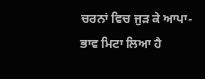ਚਰਨਾਂ ਵਿਚ ਜੁੜ ਕੇ ਆਪਾ-ਭਾਵ ਮਿਟਾ ਲਿਆ ਹੈ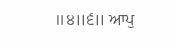॥੪॥੬॥ ਆਪੁ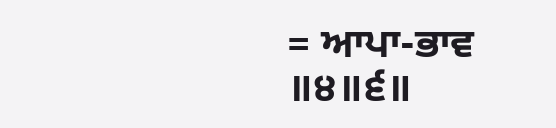= ਆਪਾ-ਭਾਵ ॥੪॥੬॥